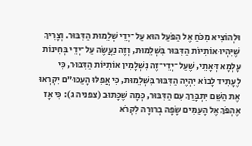וּלְהוֹצִיא מִכֹּחַ אֶל הַפֹּעַל הוּא עַל־יְדֵי שְׁלֵמוּת הַדִּבּוּר. וְצָרִיךְ שֶׁיִּהְיוּ אוֹתִיּוֹת הַדִּבּוּר בִּשְׁלֵמוּת, וְזֶה נַעֲשֶׂה עַל־יְדֵי בְּחִינוֹת עָלְמָא דְּאָתֵי, שֶׁעַל־יְדֵי־זֶה נִשְׁלָמִין אוֹתִיּוֹת הַדִּבּוּר, כִּי לֶעָתִיד לָבוֹא יִהְיֶה הַדִּבּוּר בִּשְׁלֵמוּת, כִּי אֲפִלּוּ הָעַכּוּ”ם יִקְרְאוּ אֶת הַשֵּׁם יִתְבָּרַךְ עִם הַדִּבּוּר, כְּמָה שֶׁכָּתוּב (צפניה ג): כִּי אָז אֶהְפֹּךְ אֶל הָעַמִּים שָׂפָה בְרוּרָה לִקְרֹא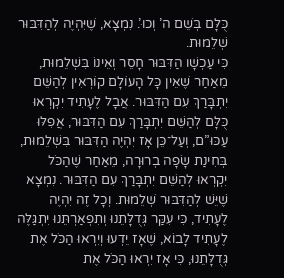כֻּלָּם בְּשֵׁם ה’ וְכוּ’. נִמְצָא, שֶׁיִּהְיֶה לְהַדִּבּוּר שְׁלֵמוּת.
כִּי עַכְשָׁו הַדִּבּוּר חָסֵר וְאֵינוֹ בִּשְׁלֵמוּת, מֵאַחַר שֶׁאֵין כָּל הָעוֹלָם קוֹרְאִין לְהַשֵּׁם יִתְבָּרַךְ עִם הַדִּבּוּר. אֲבָל לֶעָתִיד יִקְרְאוּ כֻּלָּם לְהַשֵּׁם יִתְבָּרַךְ עִם הַדִּבּוּר, אֲפִלּוּ עַכּוּ”ם, וְעַל־כֵּן אָז יִהְיֶה הַדִּבּוּר בִּשְׁלֵמוּת, בְּחִינַת שָׂפָה בְרוּרָה, מֵאַחַר שֶׁהַכֹּל יִקְרְאוּ לְהַשֵּׁם יִתְבָּרַךְ עִם הַדִּבּוּר. נִמְצָא שֶׁיֵּשׁ לְהַדִּבּוּר שְׁלֵמוּת. וְכָל זֶה יִהְיֶה לֶעָתִיד, כִּי עִקַּר גְּדֻלָּתֵנוּ וְתִפְאַרְתֵּנוּ יִתְגַּלֶּה לֶעָתִיד לָבוֹא, שֶׁאָז יֵדְעוּ וְיִרְאוּ הַכֹּל אֶת גְּדֻלָּתֵנוּ, כִּי אָז יִרְאוּ הַכֹּל אֶת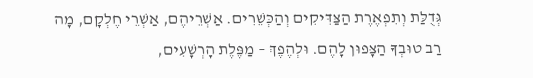גְּדֻלַּת וְתִפְאֶרֶת הַצַּדִּיקִים וְהַכְּשֵׁרִים. אַשְׁרֵיהֶם, אַשְׁרֵי חֶלְקָם, מָה רַב טוּבְךָ הַצָּפוּן לָהֶם. וּלְהֶפֶךְ – מַפֶּלֶת הָרְשָׁעִים,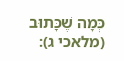כְּמָה שֶׁכָּתוּב (מלאכי ג):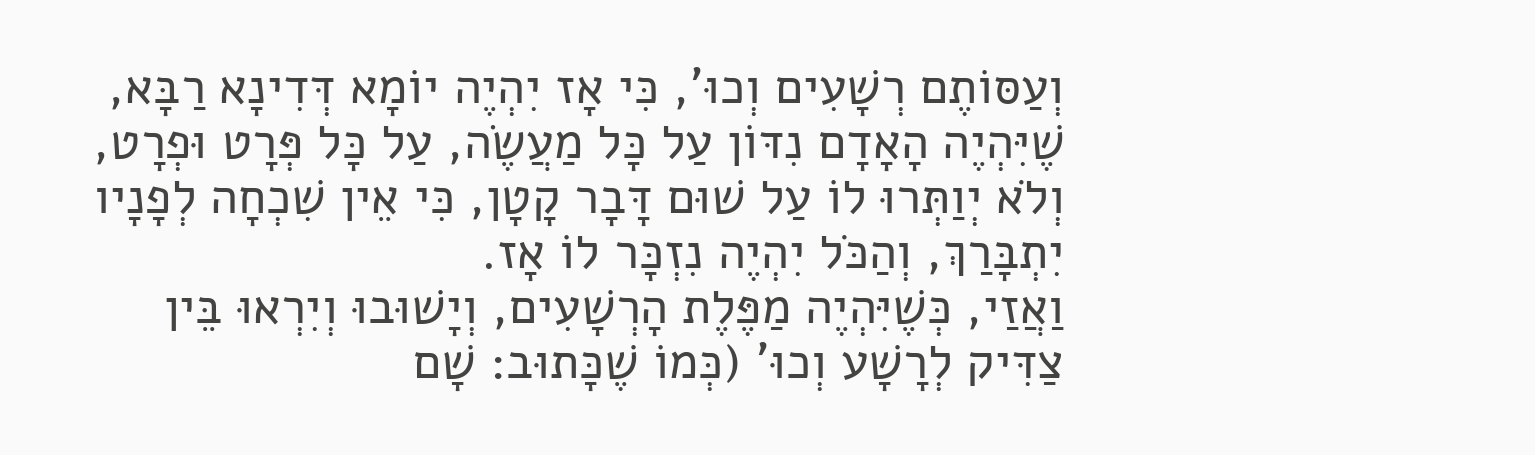וְעַסּוֹתֶם רְשָׁעִים וְכוּ’, כִּי אָז יִהְיֶה יוֹמָא דְּדִינָא רַבָּא, שֶׁיִּהְיֶה הָאָדָם נִדּוֹן עַל כָּל מַעֲשֶׂה, עַל כָּל פְּרָט וּפְרָט, וְלֹא יְוַתְּרוּ לוֹ עַל שׁוּם דָּבָר קָטָן, כִּי אֵין שִׁכְחָה לְפָנָיו יִתְבָּרַךְ, וְהַכֹּל יִהְיֶה נִזְכָּר לוֹ אָז.
וַאֲזַי, כְּשֶׁיִּהְיֶה מַפֶּלֶת הָרְשָׁעִים, וְיָשׁוּבוּ וְיִרְאוּ בֵּין צַדִּיק לְרָשָׁע וְכוּ’ (כְּמוֹ שֶׁכָּתוּב: שָׁם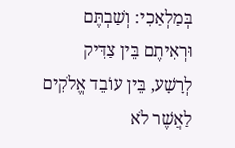בְּמַלְאַכִי: וְשַׁבְתֶּם וּרְאִיתֶם בֵּין צַדִּיק לְרָשָׁע, בֵּין עוֹבֵד אֱלֹקִים לַאֲשֶׁר לֹא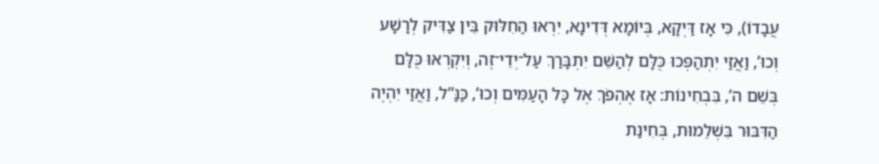עֲבָדוֹ), כִּי אָז דַּיְקָא, בְּיוֹמָא דְּדִינָא, יִרְאוּ הַחִלּוּק בֵּין צַדִּיק לְרָשָׁע וְכוּ’, וַאֲזַי יִתְהַפְּכוּ כֻּלָּם לְהַשֵּׁם יִתְבָּרַךְ עַל־יְדֵי־זֶה, וְיִקְרְאוּ כֻּלָּם בְּשֵׁם ה’, בִּבְחִינוֹת: אָז אֶהְפֹּךְ אֶל כָּל הָעַמִּים וְכוּ’, כַּנַּ”ל, וַאֲזַי יִהְיֶה הַדִּבּוּר בִּשְׁלֵמוּת, בְּחִינַת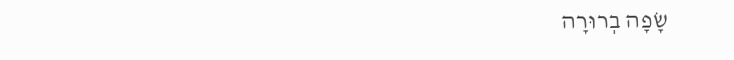שָׂפָה בְרוּרָה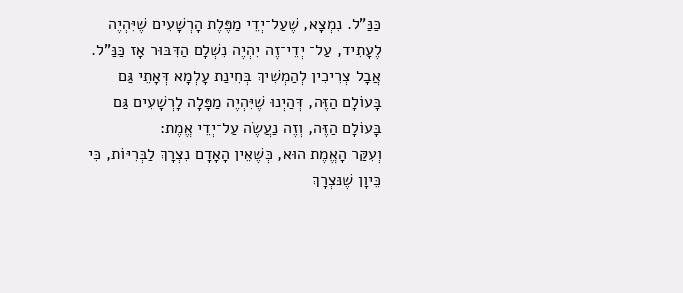כַּנַּ”ל. נִמְצָא, שֶׁעַל־יְדֵי מַפֶּלֶת הָרְשָׁעִים שֶׁיִּהְיֶה לֶעָתִיד, עַל־ יְדֵי־זֶה יִהְיֶה נִשְׁלָם הַדִּבּוּר אָז כַּנַּ”ל. אֲבָל צְרִיכִין לְהַמְשִׁיךְ בְּחִינַת עָלְמָא דְּאָתֵי גַּם בָּעוֹלָם הַזֶּה, דְּהַיְנוּ שֶׁיִּהְיֶה מַפָּלָה לָרְשָׁעִים גַּם בָּעוֹלָם הַזֶּה, וְזֶה נַעֲשֶׂה עַל־יְדֵי אֱמֶת:
וְעִקַּר הָאֱמֶת הוּא, כְּשֶׁאֵין הָאָדָם נִצְרָךְ לַבְּרִיּוֹת, כִּי כֵּיוָן שֶׁנּצְרָךְ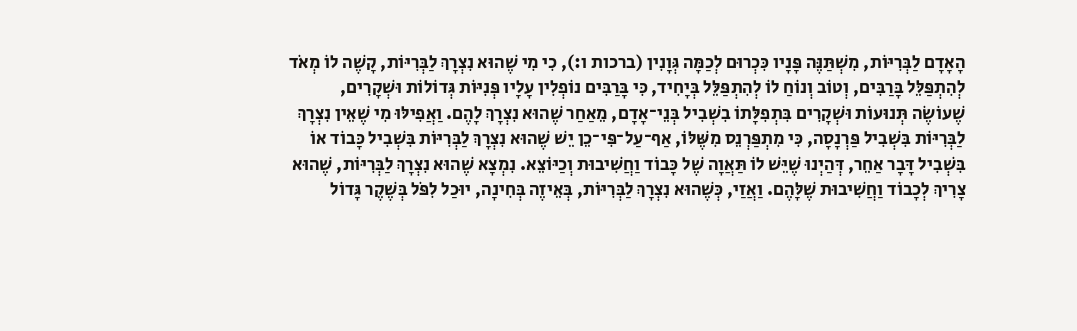הָאָדָם לַבְּרִיּוֹת, מִשְׁתַּנֶּה פָּנָיו כִּכְרוּם לְכַמָּה גְּוָנִין (ברכות ו:), כִי מִי שֶׁהוּא נִצְרָךְ לַבְּרִיּוֹת, קָשֶׁה לוֹ מְאֹד לְהִתְפַּלֵּל בָּרַבִּים, וְטוֹב וְנוֹחַ לוֹ לְהִתְפַּלֵּל בְּיָחִיד, כִּי בָּרַבִּים נוֹפְלִין עָלָיו פְּנִיּוֹת גְּדוֹלוֹת וּשְׁקָרִים, שֶׁעוֹשֶׂה תְּנוּעוֹת וּשְׁקָרִים בִּתְפִלָּתוֹ בִשְׁבִיל בְּנֵי־אָדָם, מֵאַחַר שֶׁהוּא נִצְרָךְ לָהֶם. וַאֲפִילּוּ מִי שֶׁאֵין נִצְרָךְ לַבְּרִיּוֹת בִּשְׁבִיל פַּרְנָסָה, כִּי מִתְפַּרְנֵס מִשֶּׁלּוֹ, אַף־עַל־פִּי־כֵן יֵשׁ שֶׁהוּא נִצְרָךְ לַבְּרִיּוֹת בִּשְׁבִיל כָּבוֹד אוֹ בִּשְׁבִיל דָּבָר אַחֵר, דְּהַיְנוּ שֶׁיֵּשׁ לוֹ תַּאֲוָה שֶׁל כָּבוֹד וַחֲשִׁיבוּת וְכַיּוֹצֵא. נִמְצָא שֶׁהוּא נִצְרָךְ לַבְּרִיּוֹת, שֶׁהוּא צָרִיךְ לְכָבוֹד וַחֲשִׁיבוּת שֶׁלָּהֶם. וַאֲזַי, כְּשֶׁהוּא נִצְרָךְ לַבְּרִיּוֹת, בְּאֵיזֶה בְּחִינָה, יוּכַל לִפֹּל בְּשֶׁקֶר גָּדוֹל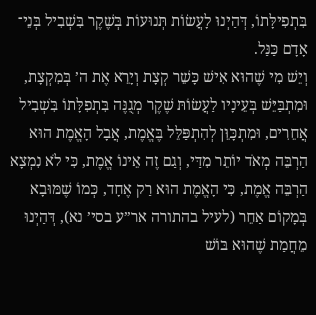בִּתְפִילָּתוֹ, דְּהַיְנוּ לָעֲשׂוֹת תְּנוּעוֹת בְּשֶׁקֶר בִּשְׁבִיל בְּנֵי־ אָדָם כַּנַּל.
וְיֵשׁ מִי שֶׁהוּא אִישׁ כָּשֵׁר קְצָת וְיָרֵא אֶת ה’ בְּמִקְצָת, וּמִתְבַּיֵּשׁ בְּעֵינָיו לַעֲשׂוֹתּ שֶׁקֶר מְגֻנֶּה בִּתְפִלָּתוֹ בִּשְׁבִיל אֲחֵרִים, וּמִתְכָּוֵּן לְהִתְפַּלֵּל בֶּאֱמֶת, אֲבָל הָאֱמֶת הוּא הַרְבֵּה מְאֹד יוֹתֵר מִדַּי, וְגַם זֶה אֵינוֹ אֱמֶת, כִּי לֹא נִמְצָא הַרְבֵּה אֱמֶת, כִּי הָאֱמֶת הוּא רַק אֶחָד, כְּמוֹ שֶׁמּוּבָא בְּמָקוֹם אַחֵר (לעיל בהתורה אר”ע בסי’ נא), דְּהַיְנוּ מֵחֲמַת שֶׁהוּא בּוֹשׁ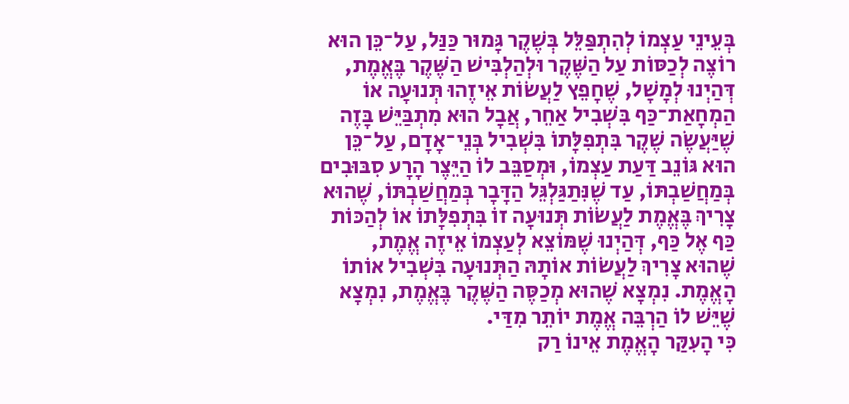בְּעֵינֵי עַצְמוֹ לְהִתְפַּלֵּל בְּשֶׁקֶר גָּמוּר כַּנַּל, עַל־כֵּן הוּא רוֹצֶה לְכַסּוֹת עַל הַשֶּׁקֶר וּלְהַלְבִּישׁ הַשֶּׁקֶר בֶּאֱמֶת, דְּהַיְנוּ לְמָשָׁל, שֶׁחָפֵץ לַעֲשׂוֹת אֵיזֶהוּ תְּנוּעָה אוֹ הַמְחָאַת־כַּף בִּשְׁבִיל אַחֵר, אֲבָל הוּא מִתְבַּיֵּשׁ בָּזֶה שֶׁיַּעֲשֶׂה שֶׁקֶר בִּתְפִלָּתוֹ בִּשְׁבִיל בְּנֵי־אָדָם, עַל־כֵּן הוּא גּוֹנֵב דַּעַת עַצְמוֹ, וּמְסַבֵּב לוֹ הַיֵּצֶר הָרָע סִבּוּבִים בְּמַחֲשַׁבְתּוֹ, עַד שֶׁנִּתַגַּלְגֵּל הַדָּבָר בְּמַחֲשַׁבְתּוֹ, שֶׁהוּא צָרִיךְ בֶּאֱמֶת לַעֲשׂוֹת תְּנוּעָה זוֹ בִּתְפִלָּתוֹ אוֹ לְהַכּוֹת כַּף אֶל כַּף, דְּהַיְנוּ שֶׁמּוֹצֵא לְעַצְמוֹ אֵיזֶה אֱמֶת, שֶׁהוּא צָרִיךְ לַעֲשׂוֹת אוֹתָהּ הַתְּנוּעָה בִּשְׁבִיל אוֹתוֹ הָאֱמֶת. נִמְצָא שֶׁהוּא מְכַסֶּה הַשֶּׁקֶר בֶּאֱמֶת, נִמְצָא שֶׁיֵּשׁ לוֹ הַרְבֵּה אֱמֶת יוֹתֵר מִדַּי.
כִּי הָעִקַּר הָאֱמֶת אֵינוֹ רַק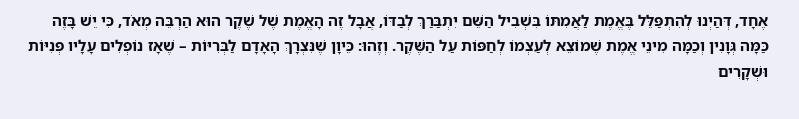אֶחָד, דְּהַיְנוּ לְהִתְפַּלֵּל בֶּאֱמֶת לַאֲמִתּוֹ בִּשְׁבִיל הַשֵּׁם יִתְבַּרַךְ לְבַדּוֹ, אֲבָל זֶה הָאֱמֶת שֶׁל שֶׁקֶר הוּא הַרְבֵּה מְאֹד, כִּי יֵשׁ בָּזֶה כַּמָּה גְּוָנִין וְכַמָּה מִינֵי אֱמֶת שֶׁמוֹצֵא לְעַצְמוֹ לְחַפּוֹת עַל הַשֶּׁקֶר. וְזֶהוּ: כֵּיוָן שֶׁנִּצְרָךְ הָאָדָם לַבְּרִיּוֹת – שֶׁאָז נוֹפְלִים עָלָיו פְּנִיּוֹת וּשְׁקָרִים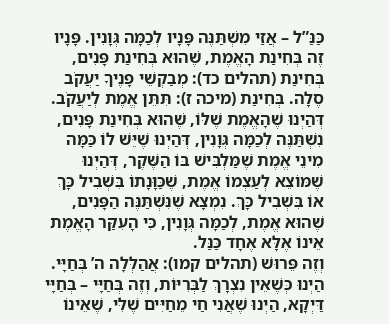כַּנַּ”ל – אֲזַי מִשְׁתַּנֶּה פָּנָיו לְכַמָּה גְּוָנִין. פָּנָיו זֶה בְּחִינַת הָאֱמֶת, שֶׁהוּא בְּחִינַת פָּנִים, בְּחִינַת (תהלים כד): מְבַקְשֵׁי פָנֶיךָ יַעֲקֹב סֶלָה. בְּחִינַת (מיכה ז): תִּתֵּן אֱמֶת לְיַעֲקֹב. דְּהַיְנוּ שֶׁהָאֱמֶת שֶׁלּוֹ, שֶׁהוּא בְּחִינַת פָּנִים, נִשְׁתַּנֶּה לְכַמָּה גְּוָנִין, דְּהַיְנוּ שֶׁיֵּשׁ לוֹ כַּמָּה מִינֵי אֱמֶת שֶׁמַּלְבִּישׁ בּוֹ הַשֶּׁקֶר, דְּהַיְנוּ שֶׁמּוֹצֵא לְעַצְמוֹ אֱמֶת, שֶׁכַּוָּנָתוֹ בִּשְׁבִיל כָּךְ אוֹ בִּשְׁבִיל כָּךְ. נִמְצָא שֶׁנִּשְׁתַּנֶּה הַפָּנִים, שֶׁהוּא אֱמֶת, לְכַמָּה גְּוָנִין, כִּי הָעִקַּר הָאֱמֶת אֵינוֹ אֶלָּא אֶחָד כַּנַּל.
וְזֶה פֵּרוּשׁ (תהלים קמו): אֲהַלְּלָה ה’ בְּחַיָּי. הַיְנוּ כְּשֶׁאֵין נִצְרָךְ לַבְּרִיּוֹת, וְזֶה בְּחַיָּי – בְּחַיָּי דַּיְקָא, הַיְנוּ שֶׁאֲנִי חַי מֵחַיִּים שֶׁלִּי, שֶׁאֵינוֹ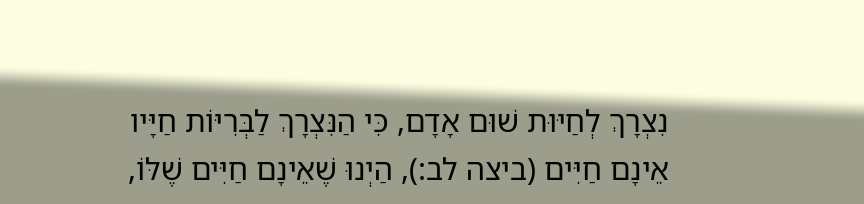נִצְרָךְ לְחַיּוּת שׁוּם אָדָם, כִּי הַנִּצְרָךְ לַבְּרִיּוֹת חַיָּיו אֵינָם חַיִּים (ביצה לב:), הַיְנוּ שֶׁאֵינָם חַיִּים שֶׁלּוֹ,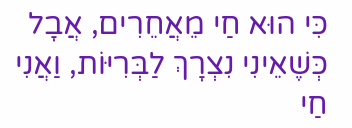כִּי הוּא חַי מֵאֲחֵרִים, אֲבָל כְּשֶׁאֵינִי נִצְרָךְ לַבְּרִיּוֹת, וַאֲנִי חַי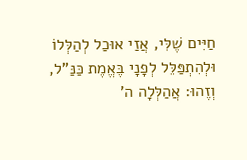חַיִּים שֶׁלִּי, אֲזַי אוּכַל לְהַלְּלוֹ וּלְהִתְפַּלֵּל לְפָנָי בֶּאֱמֶת כַּנַּ”ל, וְזֶהוּ: אֲהַלְּלָה ה’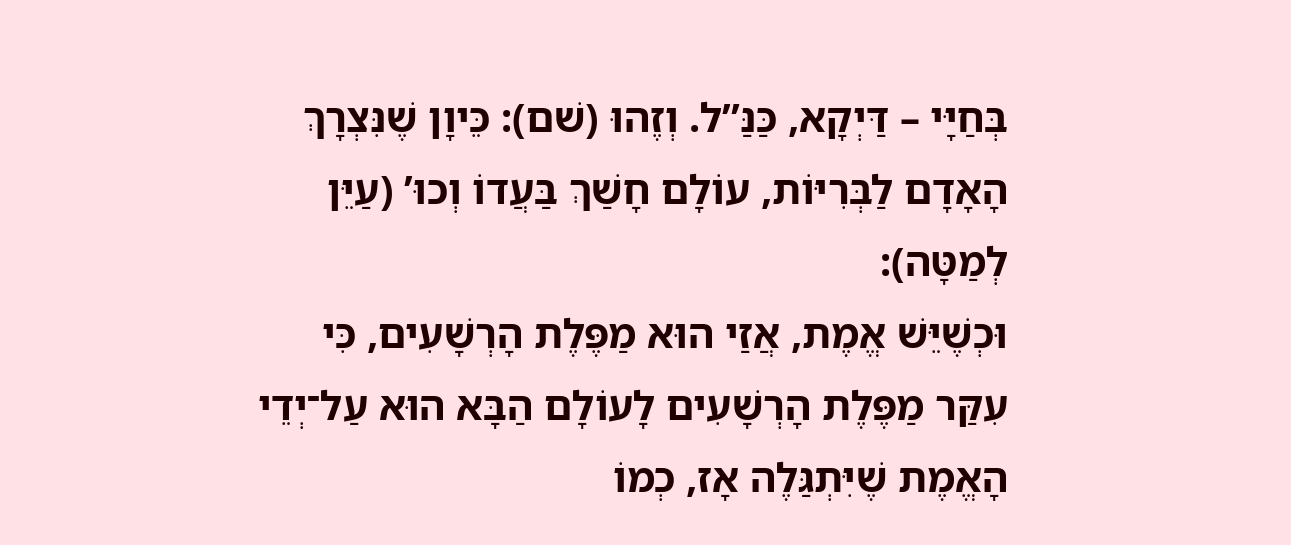בְּחַיָּי – דַּיְקָא, כַּנַּ”ל. וְזֶהוּ (שׁם): כֵּיוָן שֶׁנִּצְרָךְ הָאָדָם לַבְּרִיּוֹת, עוֹלָם חָשַׁךְ בַּעֲדוֹ וְכוּ’ (עַיֵּן לְמַטָּה):
וּכְשֶׁיֵּשׁ אֱמֶת, אֲזַי הוּא מַפֶּלֶת הָרְשָׁעִים, כִּי עִקַּר מַפֶּלֶת הָרְשָׁעִים לָעוֹלָם הַבָּא הוּא עַל־יְדֵי הָאֱמֶת שֶׁיִּתְגַּלֶה אָז, כְמוֹ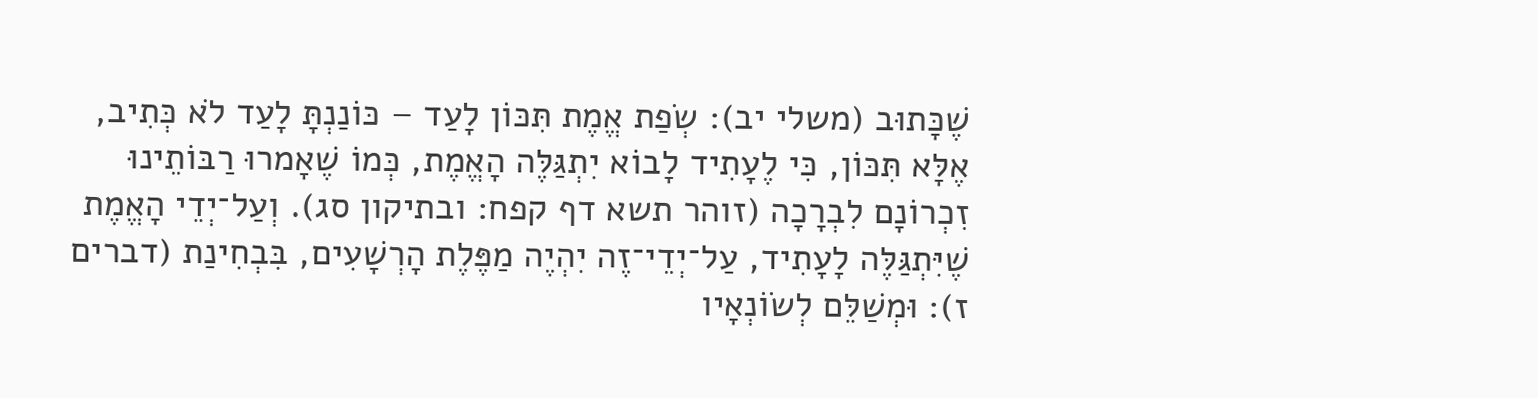שֶׁכָּתוּב (משלי יב): שְׂפַת אֱמֶת תִּכּוֹן לָעַד – כּוֹנַנְתָּ לָעַד לֹא כְּתִיב, אֶלָּא תִּכּוֹן, כִּי לֶעָתִיד לָבוֹא יִתְגַּלֶּה הָאֱמֶת, כְּמוֹ שֶׁאָמרוּ רַבּוֹתֵינוּ זִכְרוֹנָם לִבְרָכָה (זוהר תשא דף קפח: ובתיקון סג). וְעַל־יְדֵי הָאֱמֶת שֶׁיִּתְגַּלֶּה לָעָתִיד, עַל־יְדֵי־זֶה יִהְיֶה מַפֶּלֶת הָרְשָׁעִים, בִּבְחִינַת (דברים ז): וּמְשַׁלֵּם לְשׂוֹנְאָיו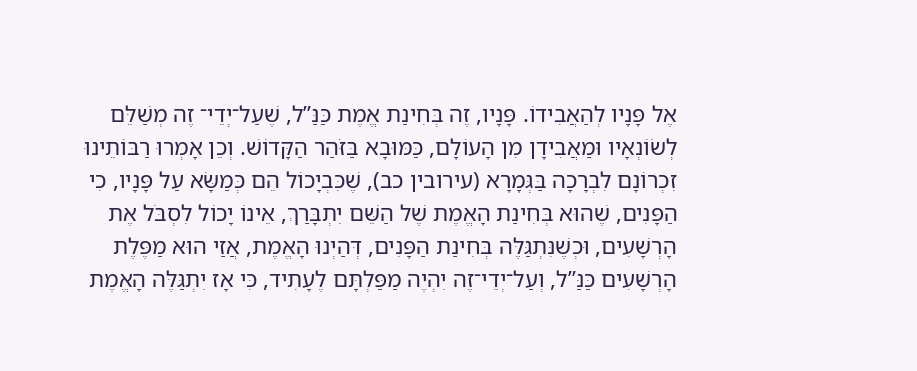אֶל פָּנָיו לְהַאֲבִידוֹ. פָּנָיו, זֶה בְּחִינַת אֱמֶת כַּנַּ”ל, שֶׁעַל־יְדֵי־ זֶה מְשַׁלֵּם לְשׂוֹנְאָיו וּמַאֲבִידָן מִן הָעוֹלָם, כַּמּוּבָא בַּזֹּהַר הַקָּדוֹשׁ. וְכֵן אָמְרוּ רַבּוֹתֵינוּ זִכְרוֹנָם לִבְרָכָה בַּגְּמָרָא (עירובין כב), שֶׁכִּבְיָכוֹל הֵם כְּמַשָּׂא עַל פָּנָיו, כִי הַפָּנִים, שֶׁהוּא בְּחִינַת הָאֱמֶת שֶׁל הַשֵּׁם יִתְבָּרַךְ, אֵינוֹ יָכוֹל לִסְבֹּל אֶת הָרְשָׁעִים, וּכְשֶׁנִּתְגַּלֶּה בְּחִינַת הַפָּנִים, דְּהַיְנוּ הָאֱמֶת, אֲזַי הוּא מַפֶּלֶת הָרְשָׁעִים כַּנַּ”ל, וְעַל־יְדֵי־זֶה יִהְיֶה מַפַּלְתָּם לֶעָתִיד, כִּי אָז יִתְגַּלֶּה הָאֱמֶת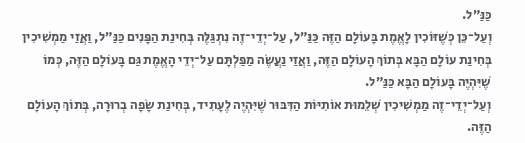כַּנַּ”ל.
וְעַל־כֵּן כְּשֶׁזּוֹכִין לָאֱמֶת בָּעוֹלָם הַזֶּה כַּנַּ”ל, עַל־יְדֵי־זֶה נִתְגַּלֶּה בְּחִינַת הַפָּנִים כַּנַּ”ל, וַאֲזַי מַמְשִׁיכִין בְּחִינַת עוֹלָם הַבָּא בְּתוֹךְ הָעוֹלָם הַזֶּה, וַאֲזַי נַעֲשֶׂה מַפַּלְתָּם עַל־יְדֵי הָאֱמֶת גַּם בָּעוֹלָם הַזֶּה, כְּמוֹ שֶׁיִּהְיֶה בָּעוֹלָם הַבָּא כַּנַּ”ל.
וְעַל־יְדֵי־זֶה מַמְשִׁיכִין שְׁלֵמוּת אוֹתִיּוֹת הַדִּבּוּר שֶׁיִּהְיֶה לֶעָתִיד, בְּחִינַת שָׂפָה בְרוּרָה, בְּתוֹךְ הָעוֹלָם הַזֶּה.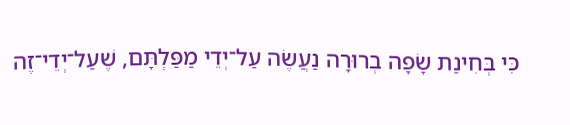כִּי בְּחִינַת שָׂפָה בְרוּרָה נַעֲשֶׂה עַל־יְדֵי מַפַּלְתָּם, שֶׁעַל־יְדֵי־זֶה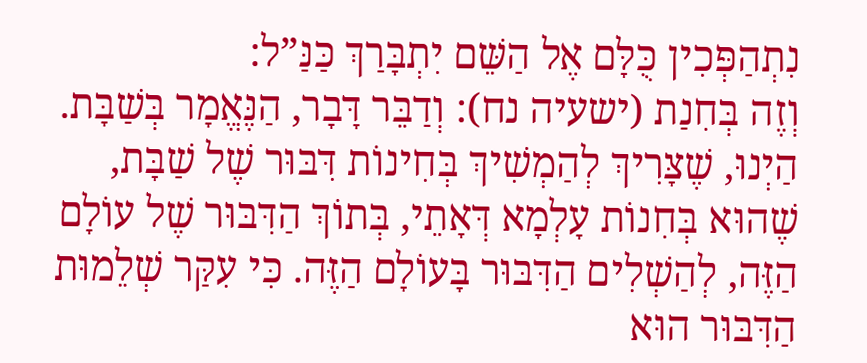נִתְהַפְּכִין כֻּלָּם אֶל הַשֵּׁם יִתְבָּרַךְ כַּנַּ”ל:
וְזֶה בְּחִנַת (ישעיה נח): וְדַבֵּר דָּבָר, הַנֶּאֱמָר בְּשַׁבָּת. הַיְנוּ, שֶׁצָּרִיךְ לְהַמְשִׁיךְ בְּחִינוֹת דִּבּוּר שֶׁל שַׁבָּת, שֶׁהוּא בְּחִנוֹת עָלְמָא דְּאָתֵי, בְּתוֹךְ הַדִּבּוּר שֶׁל עוֹלָם הַזֶּה, לְהַשְׁלִים הַדִּבּוּר בָּעוֹלָם הַזֶּה. כִּי עִקַּר שְׁלֵמוּת הַדִּבּוּר הוּא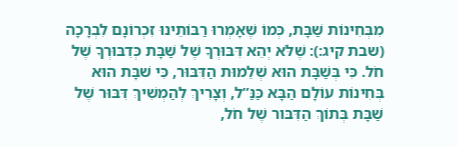מִבְּחִינוֹת שַׁבָּת, כְּמוֹ שֶׁאָמְרוּ רַבּוֹתֵינוּ זִכְרוֹנָם לִבְרָכָה (שבת קיג:): שֶׁלֹּא יְהֵא דִּבּוּרְךָ שֶׁל שַׁבָּת כְּדִבּוּרְךָ שֶׁל חֹל. כִּי בְּשַׁבָּת הוּא שְׁלֵמוּת הַדִּבּוּר, כִּי שׁבָּת הוּא בְּחִינוֹת עוֹלָם הַבָּא כַּנַּ”ל, וְצָרִיךְ לְהַמְשִׁיךְ דִּבּוּר שֶׁל שַׁבָּת בְּתוֹךְ הַדִּבּור שֶׁל חֹל,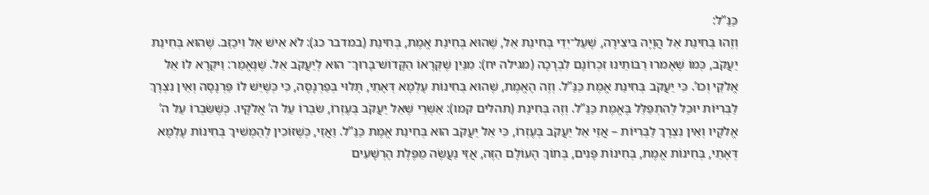כַּנַּ”ל:
וְזֶהוּ בְּחִינַת אֵל הֲוָיָה בִּיצִירָה, שֶׁעַל־יְדֵי בְּחִינַת אֵל, שֶׁהוּא בְּחִינַת אֱמֶת, בְּחִינַת (במדבר כג): לֹא אִישׁ אֵל וִיכַזֵּב. שֶׁהוּא בְּחִינַת יַעֲקֹב, כְּמוֹ שֶׁאָמרוּ רַבּוֹתֵינוּ זִכְרוֹנָם לִבְרָכָה (מגילה יח): מִנַּיִן שֶׁקְּרָאוֹ הַקָּדוֹשׁ־בָּרוּךְ־ הוּא לְיַעֲקֹב אֵל. שֶׁנֶּאֱמַר: וַיּקְרָא לוֹ אֵל אֱלֹקֵי וְכוּ’. כִּי יַעֲקֹב בְּחִינַת אֱמֶת כַּנַּ”ל. וְזֶה הָאֱמֶת, שֶׁהוּא בְּחִינוֹת עָלְמָא דְּאָתֵי, תָּלוּי בְּפַרְנָסָה, כִּי כְּשֶׁיֵּשׁ לוֹ פַּרְנָסָה וְאֵין נִצְרָךְ לַבְּרִיּוֹת יוּכַל לְהִתְפַּלֵּל בֶּאֱמֶת כַּנַּ”ל. וְזֶה בְּחִינַת (תהלים קמו): אַשְׁרֵי שֶׁאֵל יַעֲקֹב בְּעֶזְרוֹ, שִׂבְרוֹ עַל ה’ אֱלֹקָיו. כְּשֶׁשִּׂבְרוֹ עַל ה’ אֱלֹקָיו וְאֵין נִצְרָךְ לַבְּרִיּוֹת – אֲזַי אֵל יַעֲקֹב בְּעֶזְרוֹ, כִּי אֵל יַעֲקֹב הוּא בְּחִינַת אֱמֶת כַּנַּ”ל. וַאֲזַי, כְּשֶׁזּוֹכִין לְהַמְשִׁיךְ בְּחִינוֹת עָלְמָא דְּאָתֵי, בְּחִינוֹת אֱמֶת, בְּחִינוֹת פָּנִים, בְּתוֹךְ הָעוֹלָם הַזֶּה, אֲזַי נַעֲשֶׂה מַפֶּלֶת הָרְשָׁעִים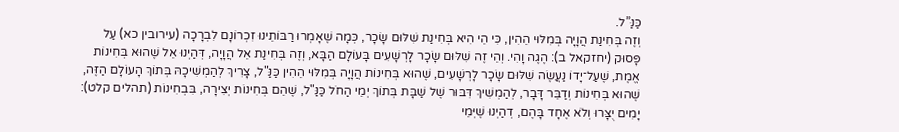כַּנַּ”ל.
וְזֶה בְּחִינַת הֲוָיָה בְּמִלּוּי הֵהִין, כִּי הֵי הִיא בְּחִינַת שִׁלּוּם שָׂכָר, כְּמָה שֶׁאָמְרוּ רַבּוֹתֵינוּ זִכְרוֹנָם לִבְרָכָה (עירובין כא) עַל פָּסוּק (יחזקאל ב): הֶגֶה וָהִי. וְהֵי זֶה שִׁלּוּם שָׂכָר לָרְשָׁעִים בָּעוֹלָם הַבָּא, וְזֶה בְּחִינַת אֵל הֲוָיָה, דְּהַיְנוּ אֵל שֶׁהוּא בְּחִינוֹת אֱמֶת, שֶׁעַל־יָדוֹ נַעֲשֶׂה שִׁלּוּם שָׂכָר לָרְשָׁעִים, שֶׁהוּא בְּחִינוֹת הֲוָיָה בְּמִלּוּי הֵהִין כַּנַּ"ל, צָרִיךְ לְהַמְשִׁיכָהּ בְּתוֹךְ הָעוֹלָם הַזֶּה, שֶׁהוּא בְּחִינוֹת וְדַבֵּר דָּבָר, לְהַמְשִׁיךְ דִּבּוּר שֶׁל שַׁבָּת בְּתוֹךְ יְמֵי הַחֹל כַּנַּ"ל, שֶׁהֵם בְּחִינוֹת יְצִירָה, בִּבְחִינוֹת (תהלים קלט): יָמִים יֻצָּרוּ וְלֹא אֶחָד בָּהֶם, דְהַיְנוּ שֶׁיְּמֵי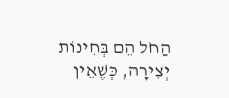הַחֹל הֵם בְּחִינוֹת יְצִירָה, כְּשֶׁאֵין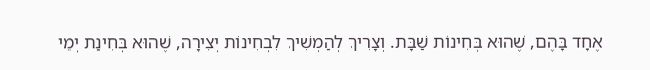אֶחָד בָּהֶם, שֶׁהוּא בְּחִינוֹת שַׁבָּת. וְצָרִיךְ לְהַמְשִׁיךְ לִבְחִינוֹת יְצִירָה, שֶׁהוּא בְּחִינַת יְמֵי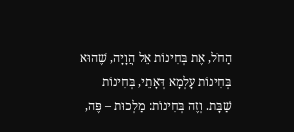הַחֹל, אֶת בְּחִינוֹת אֵל הֲוָיָה, שֶׁהוּא בְּחִינוֹת עָלְמָא דְּאָתֵי, בְּחִינוֹת שַׁבָּת. וְזֶה בְּחִינוֹת: מַלְכוּת – פֶּה,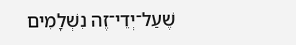שֶׁעַל־יְדֵי־זֶה נִשְׁלָמִים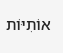אוֹתִיּוֹת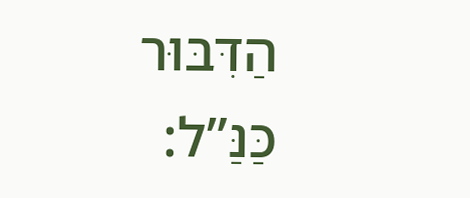הַדִּבּוּר כַּנַּ”ל: